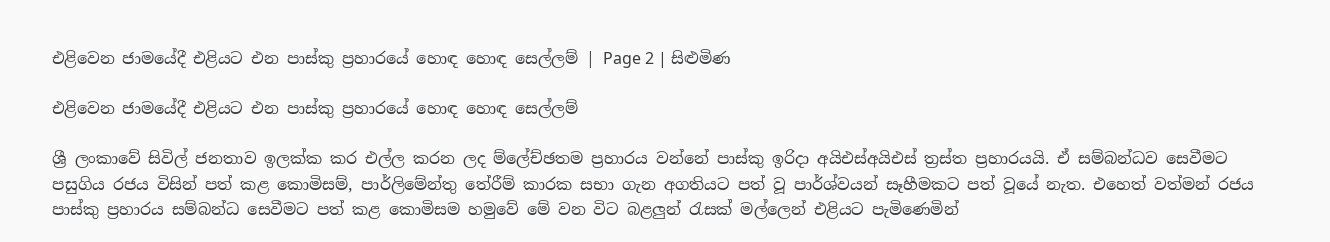එළිවෙන ජාමයේදී එළියට එන පාස්කු ප්‍රහාරයේ හොඳ හොඳ සෙල්ලම් | Page 2 | සිළුමිණ

එළිවෙන ජාමයේදී එළියට එන පාස්කු ප්‍රහාරයේ හොඳ හොඳ සෙල්ලම්

ශ්‍රී ලංකාවේ සිවිල් ජනතාව ඉලක්ක කර එල්ල කරන ලද ම්ලේච්ඡතම ප්‍රහාරය වන්නේ පාස්කු ඉරිදා අයිඑස්අයිඑස් ත්‍රස්ත ප්‍රහාරයයි. ඒ සම්බන්ධව සෙවීමට පසුගිය රජය විසින් පත් කළ කොමිසම්, පාර්ලිමේන්තු තේරීම් කාරක සභා ගැන අගතියට පත් වූ පාර්ශ්වයන් සෑහීමකට පත් වූයේ නැත. එහෙත් වත්මන් රජය පාස්කු ප්‍රහාරය සම්බන්ධ සෙවීමට පත් කළ කොමිසම හමුවේ මේ වන විට බළලුන් රැසක් මල්ලෙන් එළියට පැමිණෙමින්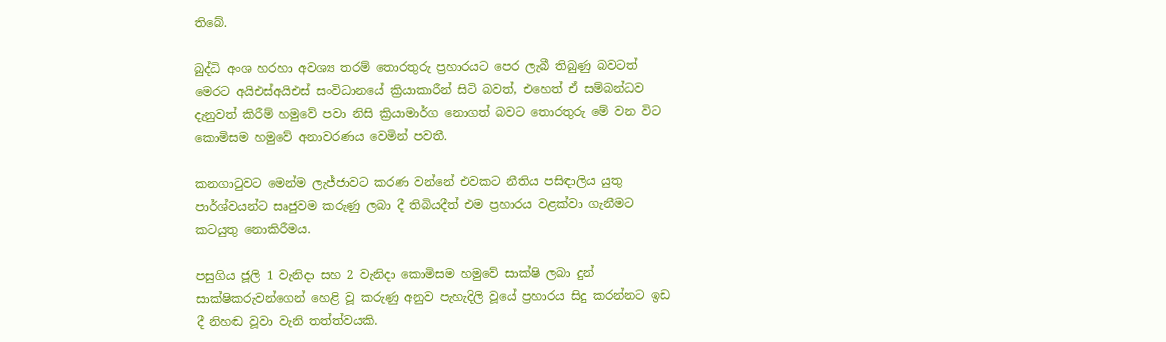තිබේ.

බුද්ධි අංශ හරහා අවශ්‍ය තරම් තොරතුරු ප්‍රහාරයට පෙර ලැබී තිබුණු බවටත් මෙරට අයිඑස්අයිඑස් සංවිධානයේ ක්‍රියාකාරීන් සිටි බවත්, එහෙත් ඒ සම්බන්ධව දැනුවත් කිරීම් හමුවේ පවා නිසි ක්‍රියාමාර්ග නොගත් බවට තොරතුරු මේ වන විට කොමිසම හමුවේ අනාවරණය වෙමින් පවතී.

කනගාටුවට මෙන්ම ලැජ්ජාවට කරණ වන්නේ එවකට නීතිය පසිඳාලිය යුතු පාර්ශ්වයන්ට සෘජුවම කරුණු ලබා දී තිබියදීත් එම ප්‍රහාරය වළක්වා ගැනීමට කටයුතු නොකිරීමය‍.

පසුගිය ජූලි 1 වැනිදා සහ 2 වැනිදා කොමිසම හමුවේ සාක්ෂි ලබා දුන් සාක්ෂිකරුවන්ගෙන් හෙළි වූ කරුණු අනුව පැහැදිලි වූයේ ප්‍රහාරය සිදු කරන්නට ඉඩ දී නිහඬ වූවා වැනි තත්ත්වයකි.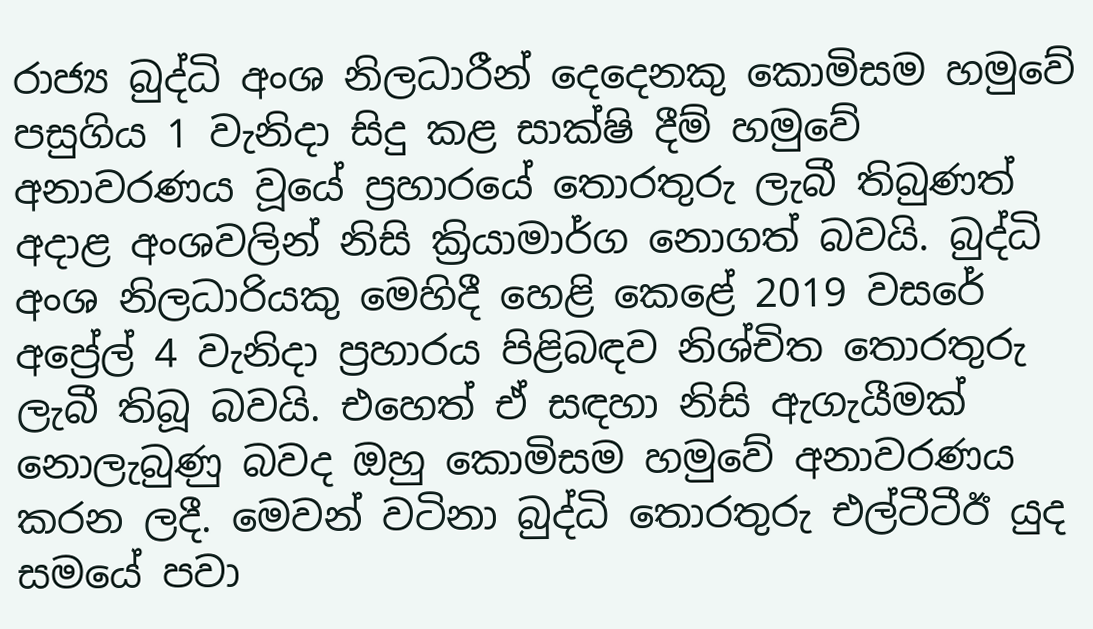රාජ්‍ය බුද්ධි අංශ නිලධාරීන් දෙදෙනකු කොමිසම හමුවේ පසුගිය 1 වැනිදා සිදු කළ සාක්ෂි දීම් හමුවේ අනාවරණය වූයේ ප්‍රහාරයේ තොරතුරු ලැබී තිබුණත් අදාළ අංශවලින් නිසි ක්‍රියාමාර්ග නොගත් බවයි. බුද්ධි අංශ නිලධාරියකු මෙහිදී හෙළි කෙළේ 2019 වසරේ අප්‍රේල් 4 වැනිදා ප්‍රහාරය පිළිබඳව නිශ්චිත තොරතුරු ලැබී තිබූ බවයි. එහෙත් ඒ සඳහා නිසි ඇගැයීමක් නොලැබුණු බවද ඔහු කොමිසම හමුවේ අනාවරණය කරන ලදී. මෙවන් වටිනා බුද්ධි තොරතුරු එල්ටීටීඊ යුද සමයේ පවා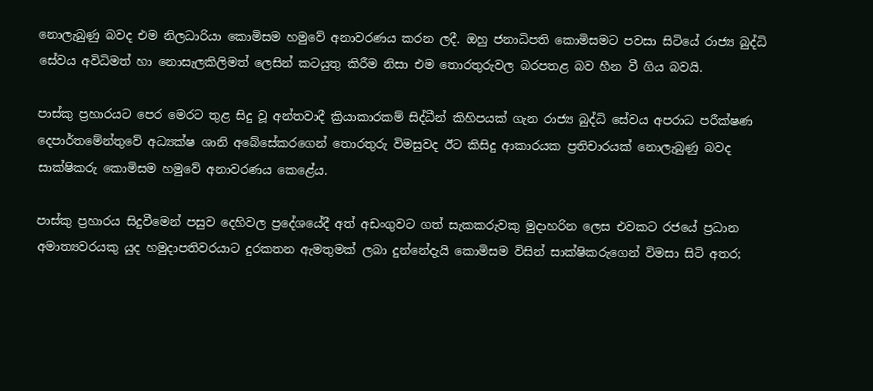නොලැබුණු බවද එම නිලධාරියා කොමිසම හමුවේ අනාවරණය කරන ලදී. ඔහු ජනාධිපති කොමිසමට පවසා සිටියේ රාජ්‍ය බුද්ධි සේවය අවිධිමත් හා නොසැලකිලිමත් ලෙසින් කටයුතු කිරීම නිසා එම තොරතුරුවල බරපතළ බව හීන වී ගිය බවයි.

පාස්කු ප්‍රහාරයට පෙර මෙරට තුළ සිදු වූ අන්තවාදී ක්‍රියාකාරකම් සිද්ධීන් කිහිපයක් ගැන රාජ්‍ය බුද්ධි සේවය අපරාධ පරීක්ෂණ දෙපාර්තමේන්තුවේ අධ්‍යක්ෂ ශානි අබේසේකරගෙන් තොරතුරු විමසුවද ඊට කිසිදු ආකාරයක ප්‍රතිචාරයක් නොලැබුණු බවද සාක්ෂිකරු කොමිසම හමුවේ අනාවරණය කෙළේය.

පාස්කු ප්‍රහාරය සිදුවීමෙන් පසුව දෙහිවල ප්‍රදේශයේදී අත් අඩංගුවට ගත් සැකකරුවකු මුදාහරින ලෙස එවකට රජයේ ප්‍රධාන අමාත්‍යවරයකු යුද හමුදාපතිවරයාට දුරකතන ඇමතුමක් ලබා දුන්නේදැයි කොමිසම විසින් සාක්ෂිකරුගෙන් විමසා සිටි අතර;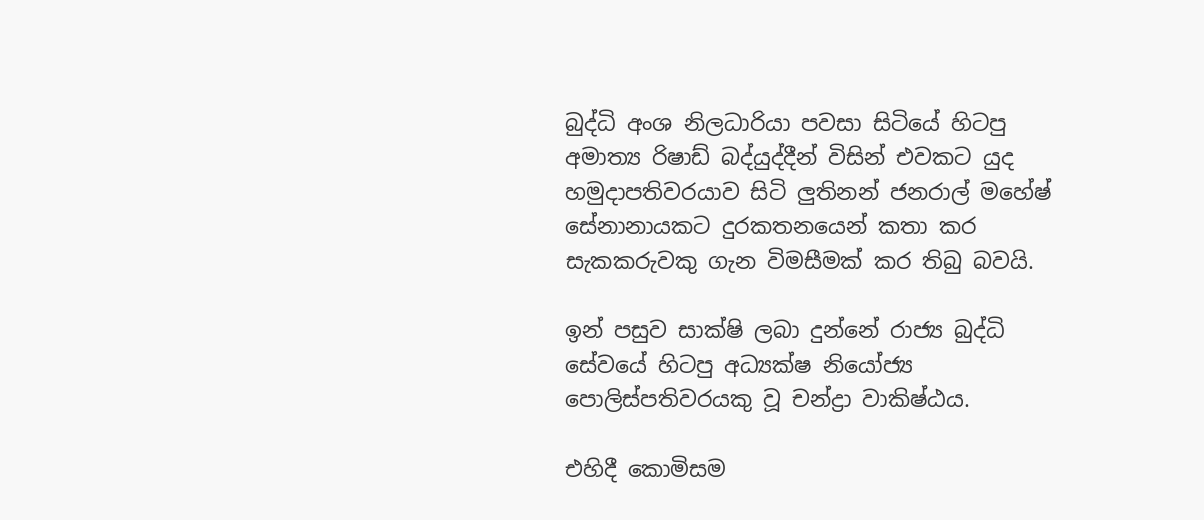බුද්ධි අංශ නිලධාරියා පවසා සිටියේ හිටපු අමාත්‍ය රිෂාඩ් බද්යුද්දීන් විසින් එවකට යුද හමුදාපතිවරයාව සිටි ලුතිනන් ජනරාල් මහේෂ් සේනානායකට දුරකතනයෙන් කතා කර සැකකරුවකු ගැන විමසීමක් කර තිබු බවයි.

ඉන් පසුව සාක්ෂි ලබා දුන්නේ රාජ්‍ය බුද්ධි සේවයේ හිටපු අධ්‍යක්ෂ නියෝජ්‍ය පොලිස්පතිවරයකු වූ චන්ද්‍රා වාකිෂ්ඨය‍.

එහිදී කොමිසම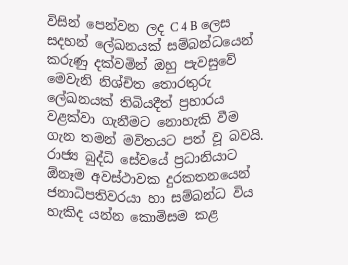විසින් පෙන්වන ලද C 4 B ලෙස සදහන් ලේඛනයක් සම්බන්ධයෙන් කරුණු දක්වමින් ඔහු පැවසුවේ මෙවැනි නිශ්චිත තොරතුරු ලේඛනයක් තිබියදීත් ප්‍රහාරය වළක්වා ගැනීමට නොහැකි වීම ගැන තමන් මවිතයට පත් වූ බවයි. රාජ්‍ය බුද්ධි සේවයේ ප්‍රධානියාට ඕනෑම අවස්ථාවක දුරකතනයෙන් ජනාධිපතිවරයා හා සම්බන්ධ විය හැකිද යන්න කොමිසම කළ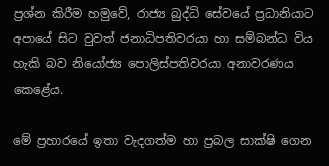ප්‍රශ්න කිරීම හමුවේ, රාජ්‍ය බුද්ධි සේවයේ ප්‍රධානියාට අපායේ සිට වුවත් ජනාධිපතිවරයා හා සම්බන්ධ විය හැකි බව නියෝජ්‍ය පොලිස්පතිවරයා අනාවරණය කෙළේය.

මේ ප්‍රහාරයේ ඉතා වැදගත්ම හා ප්‍රබල සාක්ෂි ගෙන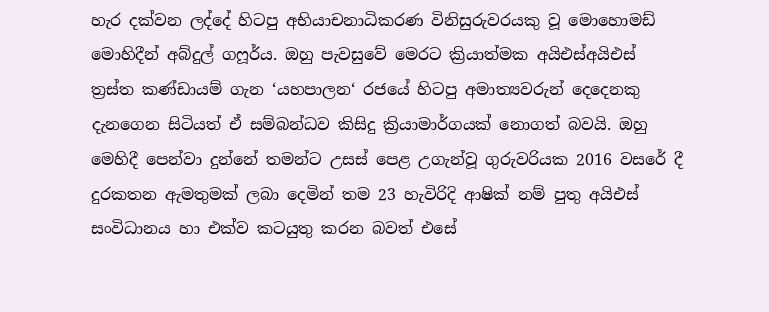හැර දක්වන ලද්දේ හිටපු අභියාචනාධිකරණ විනිසුරුවරයකු වූ මොහොමඩ් මොහිදීන් අබ්දුල් ගෆූර්ය. ඔහු පැවසුවේ මෙරට ක්‍රියාත්මක අයිඑස්අයිඑස් ත්‍රස්ත කණ්ඩායම් ගැන ‘යහපාලන‘ රජයේ හිටපු අමාත්‍යවරුන් දෙදෙනකු දැනගෙන සිටියත් ඒ සම්බන්ධව කිසිදු ක්‍රියාමාර්ගයක් නොගත් බවයි. ඔහු මෙහිදී පෙන්වා දුන්නේ තමන්ට උසස් පෙළ උගැන්වූ ගුරුවරියක 2016 වසරේ දී දුරකතන ඇමතුමක් ලබා දෙමින් තම 23 හැවිරිදි ආෂික් නම් පුතු අයිඑස් සංවිධානය හා එක්ව කටයුතු කරන බවත් එසේ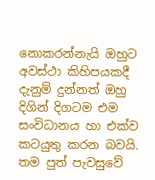නොකරන්නැයි ඔහුට අවස්ථා කිහිපයකදී දැනුම් දුන්නත් ඔහු දිගින් දිගටම එම සංවිධානය හා එක්ව කටයුතු කරන බවයි. තම පුත් පැවසුවේ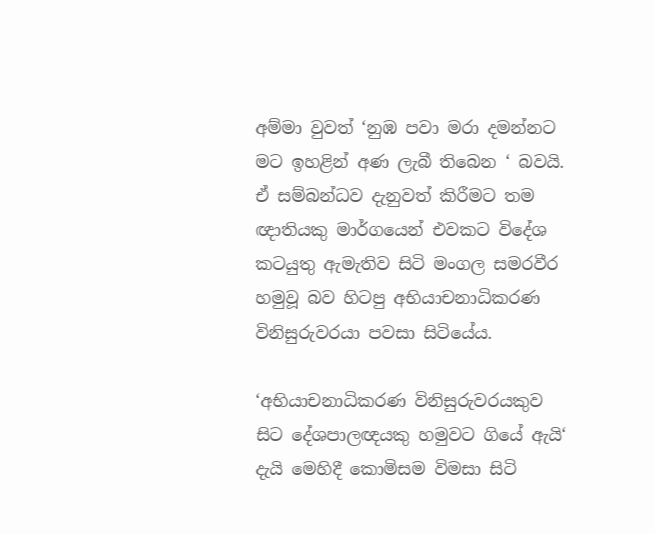අම්මා වුවත් ‘නුඹ පවා මරා දමන්නට මට ඉහළින් අණ ලැබී තිබෙන ‘ බවයි. ඒ සම්බන්ධව දැනුවත් කිරීමට තම ඥාතියකු මාර්ගයෙන් එවකට විදේශ කටයුතු ඇමැතිව සිටි මංගල සමරවීර හමුවූ බව හිටපු අභියාචනාධිකරණ විනිසුරුවරයා පවසා සිටියේය.

‘අභියාචනාධිකරණ විනිසුරුවරයකුව සිට දේශපාලඥයකු හමුවට ගියේ ඇයි‘ දැයි මෙහිදී කොමිසම විමසා සිටි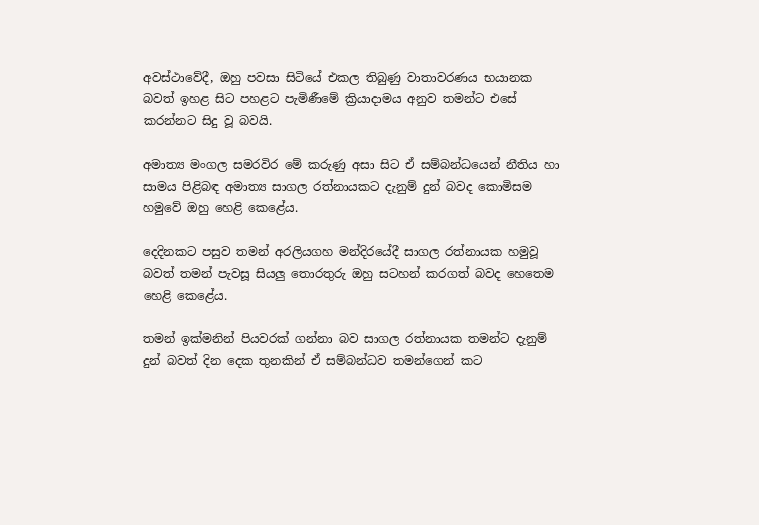අවස්ථාවේදී, ඔහු පවසා සිටියේ එකල තිබුණු වාතාවරණය භයානක බවත් ඉහළ සිට පහළට පැමිණීමේ ක්‍රියාදාමය අනුව තමන්ට එසේ කරන්නට සිදු වූ බවයි.

අමාත්‍ය මංගල සමරවිර මේ කරුණු අසා සිට ඒ සම්බන්ධයෙන් නීතිය හා සාමය පිළිබඳ අමාත්‍ය සාගල රත්නායකට දැනුම් දුන් බවද කොමිසම හමුවේ ඔහු හෙළි කෙළේය.

දෙදිනකට පසුව තමන් අරලියගහ මන්දිරයේදී සාගල රත්නායක හමුවූ බවත් තමන් පැවසූ සියලු තොරතුරු ‍ඔහු සටහන් කරගත් බවද හෙතෙම හෙළි කෙළේය.

තමන් ඉක්මනින් පියවරක් ගන්නා බව සාගල රත්නායක තමන්ට දැනුම් දුන් බවත් දින දෙක තුනකින් ඒ සම්බන්ධව තමන්ගෙන් කට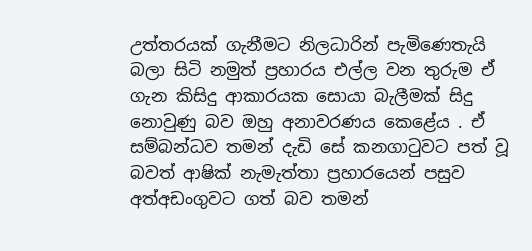උත්තරයක් ගැනීමට නිලධාරින් පැමිණෙතැයි බලා සිටි නමුත් ප්‍රහාරය එල්ල වන තුරුම ඒ ගැන කිසිදු ආකාරයක සොයා බැලීමක් සිදු නොවුණු බව ඔහු අනාවරණය කෙ‍ළේය . ඒ සම්බන්ධව තමන් දැඩි සේ කනගාටුවට පත් වූ බවත් ආෂික් නැමැත්තා ප්‍රහාරයෙන් පසුව අත්අඩංගුවට ගත් බව තමන්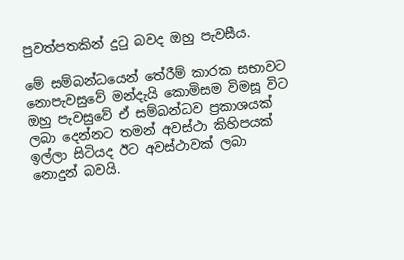පුවත්පතකින් දුටු බවද ඔහු පැවසීය.

මේ සම්බන්ධයෙන් තේරීම් කාරක සභාවට නොපැවසුවේ මන්දැයි කොමිසම විමසූ විට ඔහු පැවසුවේ ඒ සම්බන්ධව ප්‍රකාශයක් ලබා දෙන්නට තමන් අවස්ථා කිහිපයක් ඉල්ලා සිටියද ඊට අවස්ථාවක් ලබා නොදුන් බවයි.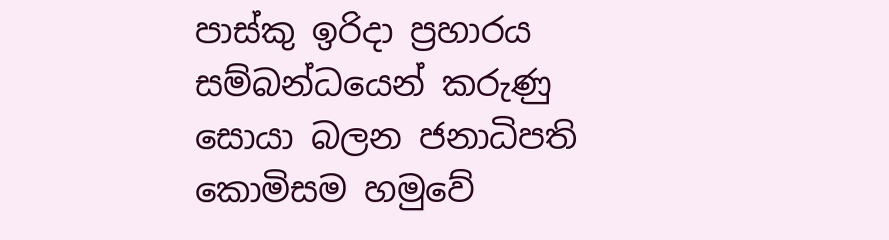පාස්කු ඉරිදා ප්‍රහාරය සම්බන්ධයෙන් කරුණු සොයා බලන ජනාධිපති කොමිසම හමුවේ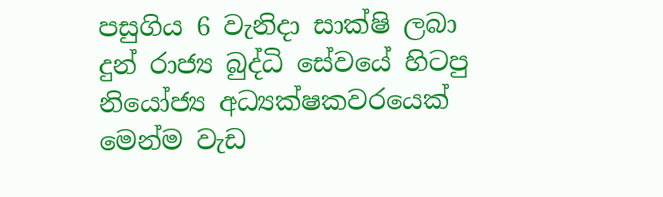පසුගිය 6 වැනිදා සාක්ෂි ලබා දුන් රාජ්‍ය බුද්ධි සේවයේ හිටපු නියෝජ්‍ය අධ්‍යක්ෂකවරයෙක් මෙන්ම වැඩ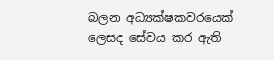බලන අධ්‍යක්ෂකවරයෙක් ලෙසද සේවය කර ඇති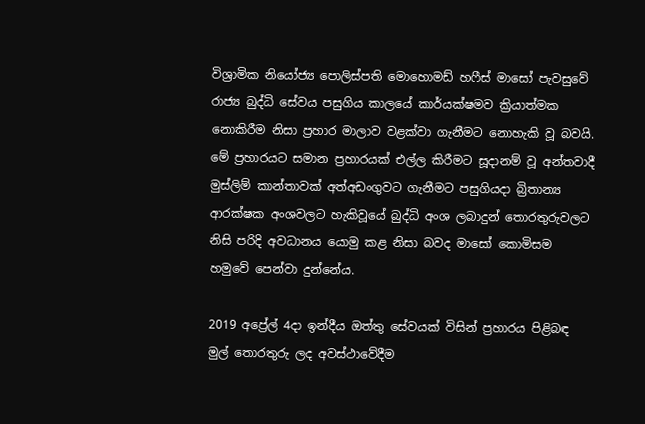විශ්‍රාමික නියෝජ්‍ය පොලිස්පති මොහොමඩ් හෆීස් මාසෝ පැවසුවේ රාජ්‍ය බුද්ධි සේවය පසුගිය කාලයේ කාර්යක්ෂමව ක්‍රියාත්මක නොකිරීම නිසා ප්‍රහාර මාලාව වළක්වා ගැනීමට නොහැකි වූ බවයි. මේ ප්‍රහාරයට සමාන ප්‍රහාරයක් එල්ල කිරීමට සූදානම් වූ අන්තවාදී මුස්ලිම් කාන්තාවක් අත්අඩංගුවට ගැනීමට පසුගියදා බ්‍රිතාන්‍ය ආරක්ෂක අංශවලට හැකිවූයේ බුද්ධි අංශ ලබාදුන් තොරතුරුවලට නිසි පරිදි අවධානය යොමු කළ නිසා බවද මාසෝ කොමිසම හමුවේ පෙන්වා දුන්නේය.

2019 අප්‍රේල් 4දා ඉන්දීය ඔත්තු සේවයක් විසින් ප්‍රහාරය පිළිබඳ මුල් තොරතුරු ලද අවස්ථාවේදීම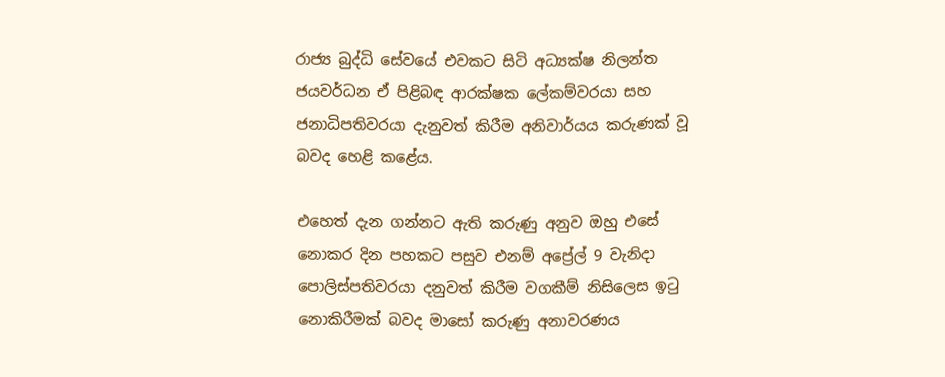රාජ්‍ය බුද්ධි සේවයේ එවකට සිටි අධ්‍යක්ෂ නිලන්ත ජයවර්ධන ඒ පිළිබඳ ආරක්ෂක ලේකම්වරයා සහ ජනාධිපතිවරයා දැනුවත් කිරීම අනිවාර්යය කරුණක් වූ බවද හෙළි කළේය.

එහෙත් දැන ගන්නට ඇති කරුණු අනුව ඔහු එසේ නොකර දින පහකට පසුව එනම් අප්‍රේල් 9 වැනිදා පොලිස්පතිවරයා දනුවත් කිරීම වගකීම් නිසිලෙස ඉටු නොකිරීමක් බවද මාසෝ කරුණු අනාවරණය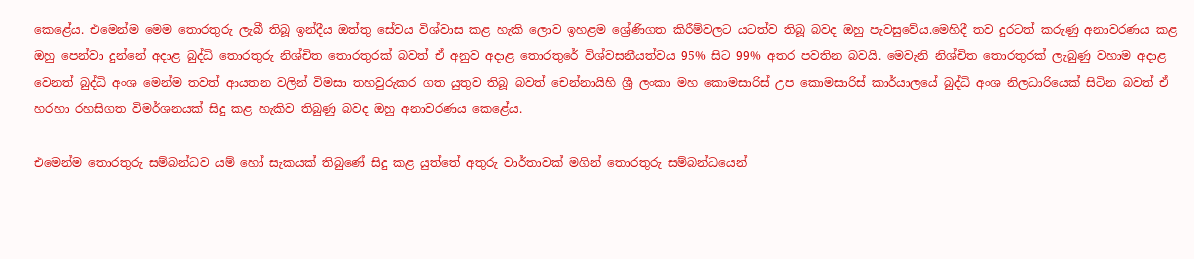කෙළේය. එමෙන්ම මෙම තොරතුරු ලැබී තිබූ ඉන්දීය ඔත්තු සේවය විශ්වාස කළ හැකි ලොව ඉහළම ශ්‍රේණිගත කිරීම්වලට යටත්ව තිබූ බවද ඔහු පැවසුවේය.මෙහිදී තව දුරටත් කරුණු අනාවරණය කළ ඔහු පෙන්වා දුන්නේ අදාළ බුද්ධි තොරතුරු නිශ්චිත තොරතුරක් බවත් ඒ අනුව අදාළ තොරතුරේ විශ්වසනීයත්වය 95% සිට 99% අතර පවතින බවයි. මෙවැනි නිශ්චිත තොරතුරක් ලැබුණු වහාම අදාළ වෙනත් බුද්ධි අංශ මෙන්ම තවත් ආයතන වලින් විමසා තහවුරුකර ගත යුතුව තිබූ බවත් චෙන්නායිහි ශ්‍රී ලංකා මහ කොමසාරිස් උප කොමසාරිස් කාර්යාලයේ බුද්ධි අංශ නිලධාරියෙක් සිටින බවත් ඒ හරහා රහසිගත විමර්ශනයක් සිදු කළ හැකිව තිබුණු බවද ඔහු අනාවරණය කෙළේය.

එමෙන්ම තොරතුරු සම්බන්ධව යම් හෝ සැකයක් තිබුණේ සිදු කළ යුත්තේ අතුරු වාර්තාවක් මගින් තොරතුරු සම්බන්ධයෙන්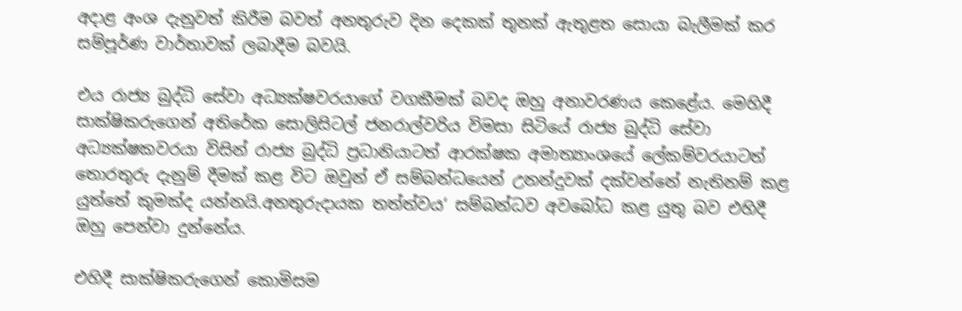අදාළ අංශ දැනුවත් කිරීම බවත් අනතුරුව දින දෙකක් තුනක් ඇතුළත සොයා බැලීමක් කර සම්පූර්ණ වාර්තාවක් ලබාදීම බවයි.

එය රාජ්‍ය බුද්ධි සේවා අධ්‍යක්ෂවරයාගේ වගකීමක් බවද ඔහු අනාවරණය කෙළේය. මෙහිදී සාක්ෂිකරුගෙන් අතිරේක සොලිසිටල් ජනරාල්වරිය විමසා සිටියේ රාජ්‍ය බුද්ධි සේවා අධ්‍යක්ෂකවරයා විසින් රාජ්‍ය බුද්ධි ප්‍රධානියාටත් ආරක්ෂක අමාත්‍යාංශයේ ලේකම්වරයාටත් තොරතුරු දැනුම් දීමක් කළ විට ඔවුන් ඒ සම්බන්ධයෙන් උනන්දුවක් දක්වන්නේ නැතිනම් කළ යුත්තේ කුමක්ද යන්නයි.අනතුරුදායක තත්ත්වය‘ සම්බන්ධව අවබෝධ කළ යුතු බව එහිදී ඔහු පෙන්වා දුන්නේය.

එහිදී සාක්ෂිකරුගෙන් කොමිසම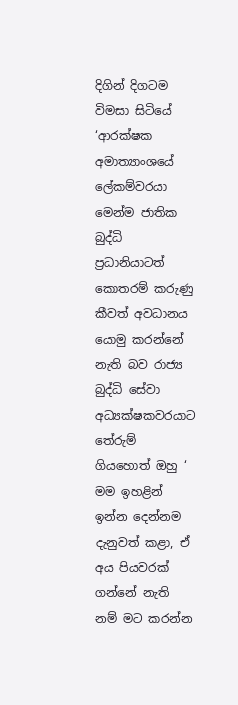දිගින් දිගටම විමසා සිටියේ ‘ආරක්ෂක අමාත්‍යාංශයේ ලේකම්වරයා මෙන්ම ජාතික බුද්ධි ප්‍රධානියාටත් කොතරම් කරුණු කීවත් අවධානය යොමු කරන්නේ නැති බව රාජ්‍ය බුද්ධි සේවා අධ්‍යක්ෂකවරයාට තේරුම් ගියහොත් ඔහු ‘ මම ඉහළින් ඉන්න දෙන්නම දැනුවත් කළා, ඒ අය පියවරක් ගන්නේ නැති නම් මට කරන්න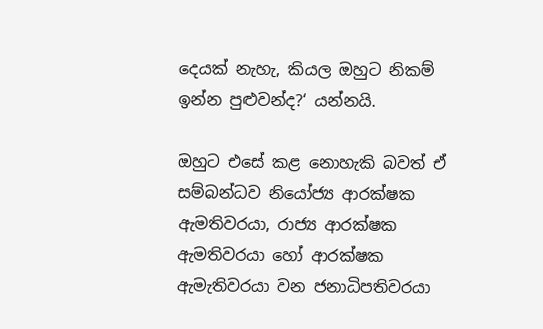දෙයක් නැහැ, කියල ඔහුට නිකම් ඉන්න පුළුවන්ද?‘ යන්නයි.

ඔහුට එසේ කළ නොහැකි බවත් ඒ සම්බන්ධව නියෝජ්‍ය ආරක්ෂක ඇමතිවරයා, රාජ්‍ය ආරක්ෂක ඇමතිවරයා හෝ ආරක්ෂක ඇමැතිවරයා වන ජනාධිපතිවරයා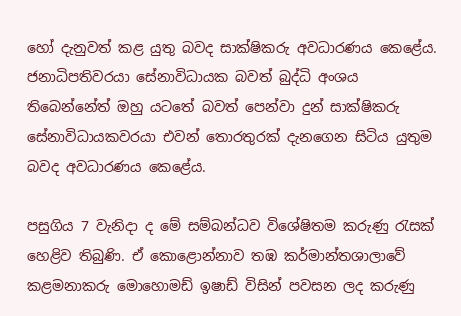හෝ දැනුවත් කළ යුතු බවද සාක්ෂිකරු අවධාරණය කෙළේය. ජනාධිපතිවරයා සේනාවිධායක බවත් බුද්ධි අංශය තිබෙන්නේත් ඔහු යටතේ බවත් පෙන්වා දුන් සාක්ෂිකරු සේනාවිධායකවරයා එවන් තොරතුරක් දැනගෙන සිටිය යුතුම බවද අවධාරණය කෙළේය.

පසුගිය 7 වැනිදා ද මේ සම්බන්ධව විශේෂිතම කරුණු රැසක් හෙළිව තිබුණි. ඒ කොළොන්නාව තඹ කර්මාන්තශාලාවේ කළමනාකරු මොහොමඩ් ඉෂාඩ් විසින් පවසන ලද කරුණු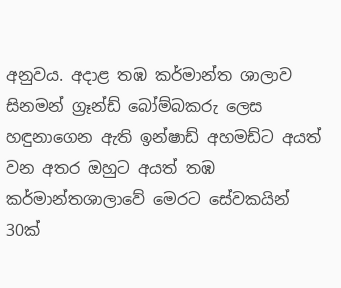අනුවය. අදාළ තඹ කර්මාන්ත ශාලාව සිනමන් ග්‍රෑන්ඩ් බෝම්බකරු ලෙස හඳුනාගෙන ඇති ඉන්ෂාඩ් අහමඩ්ට අයත් වන අතර ඔහුට අයත් තඹ කර්මාන්තශාලාවේ මෙරට සේවකයින් 30ක්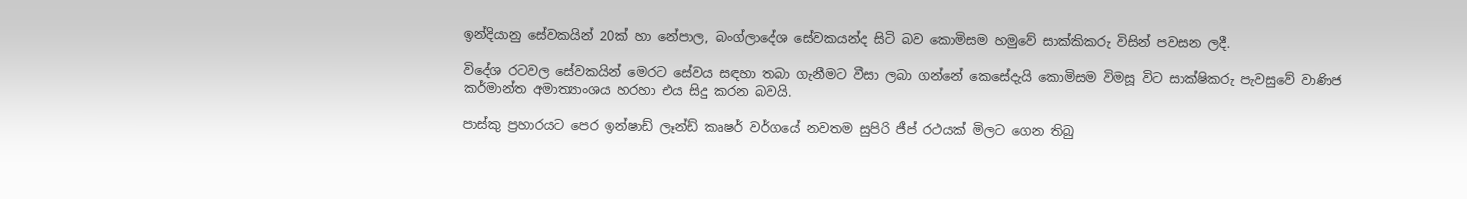ඉන්දියානු සේවකයින් 20ක් හා නේපාල, බංග්ලාදේශ සේවකයන්ද සිටි බව කොමිසම හමුවේ සාක්කිකරු විසින් පවසන ලදී.

විදේශ රටවල සේවකයින් මෙරට සේවය සඳහා තබා ගැනීමට වීසා ලබා ගන්නේ කෙසේදැයි කොමිසම විමසූ විට සාක්ෂිකරු පැවසුවේ වාණිජ කර්මාන්ත අමාත්‍යාංශය හරහා එය සිදු කරන බවයි.

පාස්කු ප්‍රහාරයට පෙර ඉන්ෂාඩ් ලෑන්ඩ් කෘෂර් වර්ගයේ නවතම සුපිරි ජීප් රථයක් මිලට ගෙන තිබු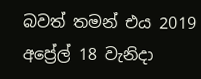බවත් තමන් එය 2019 අප්‍රේල් 18 වැනිදා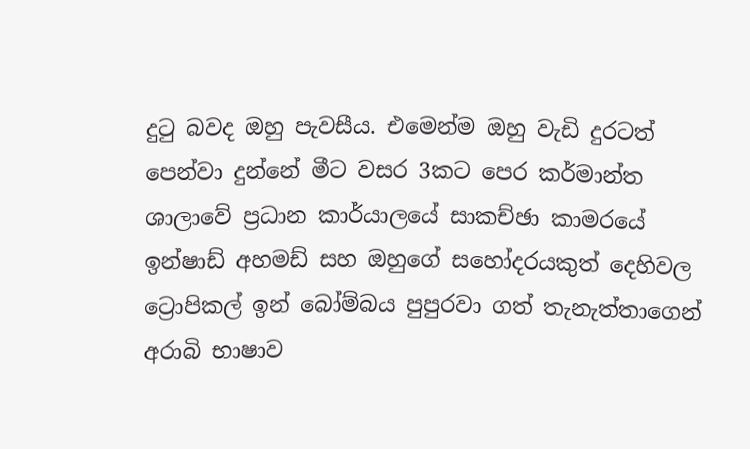දුටු බවද ඔහු පැවසීය. එමෙන්ම ඔහු වැඩි දුරටත් පෙන්වා දුන්නේ මීට වසර 3කට පෙර කර්මාන්ත ශාලාවේ ප්‍රධාන කාර්යාලයේ සාකච්ඡා කාමරයේ ඉන්ෂාඩ් අහමඩ් සහ ඔහුගේ සහෝදරයකුත් දෙහිවල ට්‍රොපිකල් ඉන් බෝම්බය පුපුරවා ගත් තැනැත්තාගෙන් අරාබි භාෂාව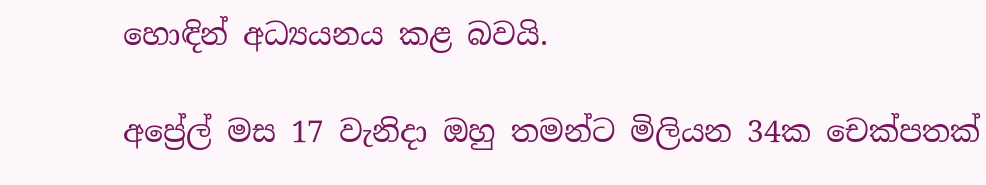හොඳින් අධ්‍යයනය කළ බවයි.

අප්‍රේල් මස 17 වැනිදා ඔහු තමන්ට මිලියන 34ක චෙක්පතක්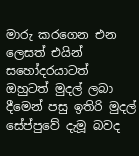මාරු කරගෙන එන ලෙසත් එයින් සහෝදරයාටත් ඔහුටත් මුදල් ලබා දීමෙන් පසු ඉතිරි මුදල් සේප්පුවේ දැමූ බවද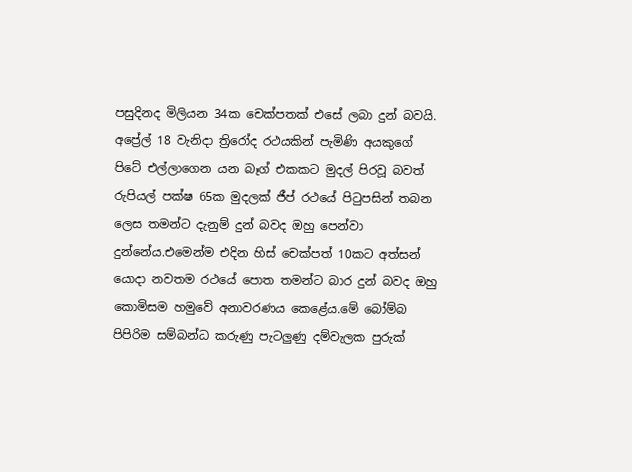පසුදිනද මිලියන 34ක චෙක්පතක් එසේ ලබා දුන් බවයි. අප්‍රේල් 18 වැනිදා ත්‍රිරෝද රථයකින් පැමිණි අයකුගේ පිටේ එල්ලාගෙන යන බෑග් එකකට මුදල් පිරවූ බවත් රුපියල් පක්ෂ 65ක මුදලක් ජීප් රථයේ පිටුපසින් තබන ලෙස තමන්ට දැනුම් දුන් බවද ඔහු පෙන්වා දුන්නේය.එමෙන්ම එදින හිස් චෙක්පත් 10කට අත්සන් යොදා නවතම රථයේ පොත තමන්ට බාර දුන් බවද ඔහු කොමිසම හමුවේ අනාවරණය කෙළේය.මේ බෝම්බ පිපිරිම සම්බන්ධ කරුණු පැටලුණු දම්වැලක පුරුක්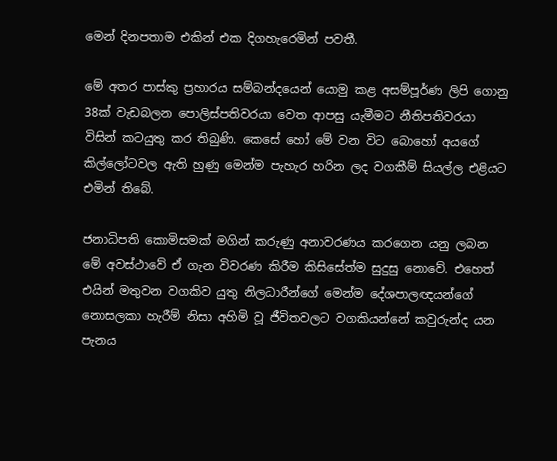මෙන් දිනපතාම එකින් එක දිගහැරෙමින් පවතී.

මේ අතර පාස්කු ප්‍රහාරය සම්බන්දයෙන් යොමු කළ අසම්පූර්ණ ලිපි ගොනු 38ක් වැඩබලන පොලිස්පතිවරයා වෙත ආපසු යැමීමට නීතිපතිවරයා විසින් කටයුතු කර තිබුණි. කෙසේ හෝ මේ වන විට බොහෝ අයගේ කිල්ලෝටවල ඇති හුණු මෙන්ම පැහැර හරින ලද වගකීම් සියල්ල එළියට එමින් තිබේ.

ජනාධිපති කොමිසමක් මගින් කරුණු අනාවරණය කරගෙන යනු ලබන මේ අවස්ථාවේ ඒ ගැන විවරණ කිරීම කිසිසේත්ම සුදුසු නොවේ. එහෙත් එයින් මතුවන වගකිව යුතු නිලධාරීන්ගේ මෙන්ම දේශපාලඥයන්ගේ නොසලකා හැරීම් නිසා අහිමි වූ ජීවිතවලට වගකියන්නේ කවුරුන්ද යන පැනය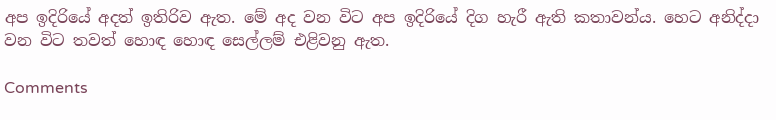අප ඉදිරියේ අදත් ඉතිරිව ඇත. මේ අද වන විට අප ඉදිරියේ දිග හැරී ඇති කතාවන්ය. හෙට අනිද්දා වන විට තවත් හොඳ හොඳ සෙල්ලම් එළිවනු ඇත.

Comments